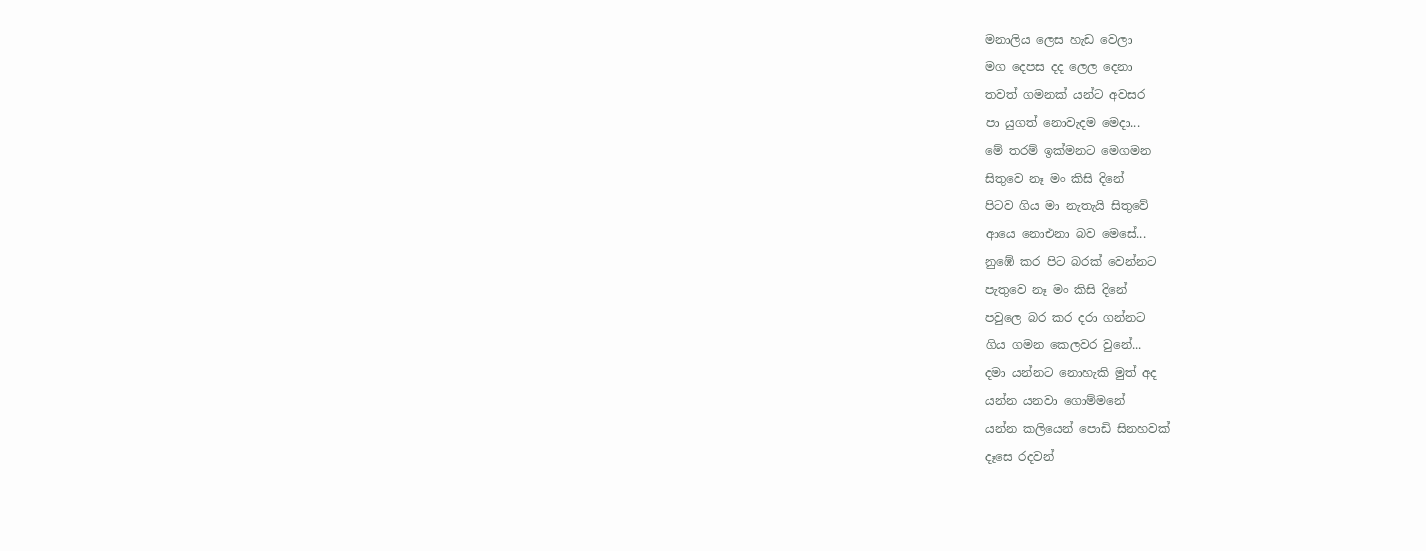මනාලිය ලෙස හැඩ වෙලා
මග දෙපස දද ලෙල දෙනා
තවත් ගමනක් යන්ට අවසර
පා යුගත් නොවැදම මෙදා...
මේ තරම් ඉක්මනට මෙගමන
සිතුවෙ නෑ මං කිසි දිනේ
පිටව ගිය මා නැතැයි සිතුවේ
ආයෙ නොඑනා බව මෙසේ...
නුඹේ කර පිට බරක් වෙන්නට
පැතුවෙ නෑ මං කිසි දිනේ
පවුලෙ බර කර දරා ගන්නට
ගිය ගමන කෙලවර වුනේ...
දමා යන්නට නොහැකි මුත් අද
යන්න යනවා ගොම්මනේ
යන්න කලියෙන් පොඩි සිනහවක්
දෑසෙ රදවන්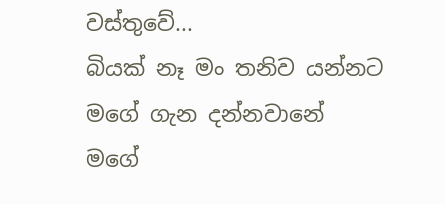වස්තුවේ...
බියක් නෑ මං තනිව යන්නට
මගේ ගැන දන්නවානේ
මගේ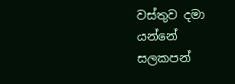වස්තුව දමා යන්නේ
සලකපන්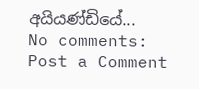අයියණ්ඩියේ...
No comments:
Post a Comment